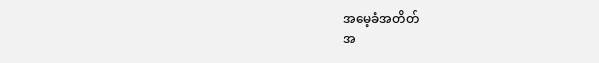အမေ့ခံအတိတ်
အ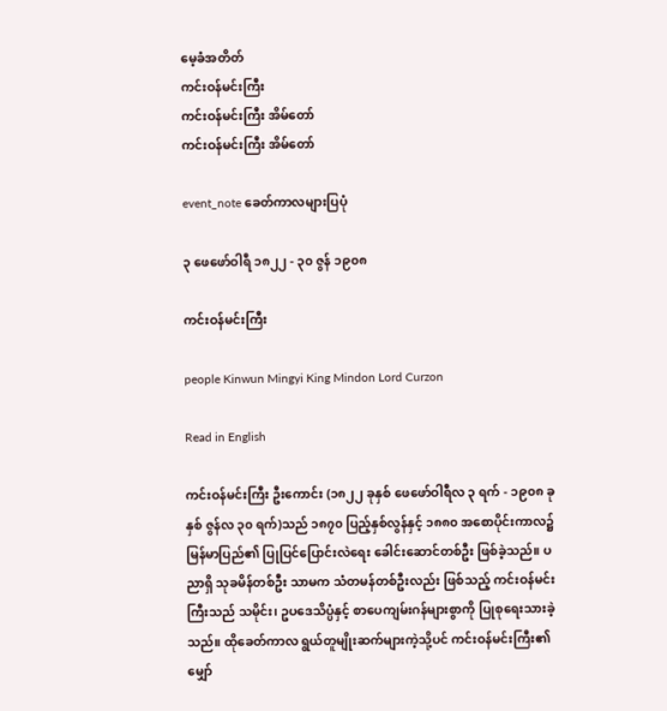မေ့ခံအတိတ်
ကင်းဝန်မင်းကြီး
ကင်းဝန်မင်းကြီး အိမ်တော်
ကင်းဝန်မင်းကြီး အိမ်တော်

event_note ခေတ်ကာလများပြပုံ

၃ ဖေဖော်ဝါရီ ၁၈၂၂ - ၃၀ ဇွန် ၁၉၀၈

ကင်းဝန်မင်းကြီး

people Kinwun Mingyi King Mindon Lord Curzon

Read in English

ကင်းဝန်မင်းကြီး ဦးကောင်း (၁၈၂၂ ခုနှစ် ဖေဖော်ဝါရီလ ၃ ရက် - ၁၉၀၈ ခုနှစ် ဇွန်လ ၃၀ ရက်)သည် ၁၈၇၀ ပြည့်နှစ်လွန်နှင့် ၁၈၈၀ အစောပိုင်းကာလ၌ မြန်မာပြည်၏ ပြုပြင်ပြောင်းလဲရေး ခေါင်းဆောင်တစ်ဦး ဖြစ်ခဲ့သည်။ ပညာရှိ သုခမိန်တစ်ဦး သာမက သံတမန်တစ်ဦးလည်း ဖြစ်သည့် ကင်းဝန်မင်းကြီးသည် သမိုင်း၊ ဥပဒေသိပ္ပံနှင့် စာပေကျမ်းဂန်များစွာကို ပြုစုရေးသားခဲ့သည်။ ထိုခေတ်ကာလ ရွယ်တူမျိုးဆက်များကဲ့သို့ပင် ကင်းဝန်မင်းကြီး၏ မျှော်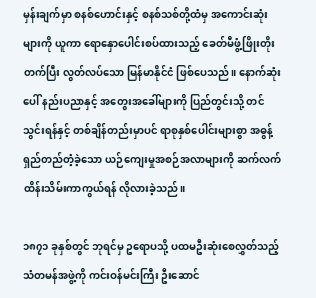မှန်းချက်မှာ စနစ်ဟောင်းနှင့် စနစ်သစ်တို့ထံမှ အကောင်းဆုံးများကို ယူကာ ရောနှောပေါင်းစပ်ထားသည့် ခေတ်မီဖွံ့ဖြိုးတိုးတက်ပြီး လွတ်လပ်သော မြန်မာနိုင်ငံ ဖြစ်ပေသည်။ နောက်ဆုံးပေါ် နည်းပညာနှင့် အတွေးအခေါ်များကို ပြည်တွင်းသို့ တင်သွင်းရန်နှင့် တစ်ချိန်တည်းမှာပင် ရာစုနှစ်ပေါင်းများစွာ အဓွန့်ရှည်တည်တံ့ခဲ့သော ယဉ်ကျေးမှုအစဉ်အလာများကို ဆက်လက်ထိန်းသိမ်းကာကွယ်ရန် လိုလားခဲ့သည်။

၁၈၇၁ ခုနှစ်တွင် ဘုရင်မှ ဥရောပသို့ ပထမဦးဆုံးစေလွှတ်သည့် သံတမန်အဖွဲ့ကို ကင်းဝန်မင်းကြီး ဦးဆောင်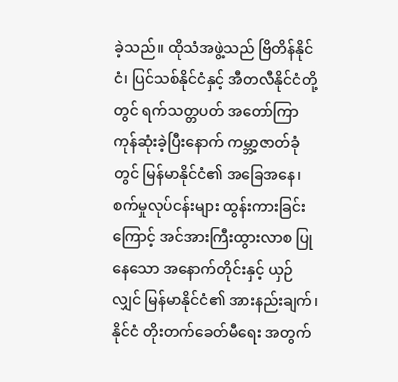ခဲ့သည်။ ထိုသံအဖွဲ့သည် ဗြိတိန်နိုင်ငံ၊ ပြင်သစ်နိုင်ငံနှင့် အီတလီနိုင်ငံတို့တွင် ရက်သတ္တပတ် အတော်ကြာ ကုန်ဆုံးခဲ့ပြီးနောက် ကမ္ဘာ့ဇာတ်ခုံတွင် မြန်မာနိုင်ငံ၏ အခြေအနေ၊ စက်မှုလုပ်ငန်းများ ထွန်းကားခြင်းကြောင့် အင်အားကြီးထွားလာစ ပြုနေသော အနောက်တိုင်းနှင့် ယှဉ်လျှင် မြန်မာနိုင်ငံ၏ အားနည်းချက်၊ နိုင်ငံ တိုးတက်ခေတ်မီရေး အတွက်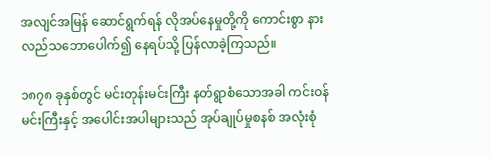အလျင်အမြန် ဆောင်ရွက်ရန် လိုအပ်နေမှုတို့ကို ကောင်းစွာ နားလည်သဘောပေါက်၍ နေရပ်သို့ ပြန်လာခဲ့ကြသည်။

၁၈၇၈ ခုနှစ်တွင် မင်းတုန်းမင်းကြီး နတ်ရွာစံသောအခါ ကင်းဝန်မင်းကြီးနှင့် အပေါင်းအပါများသည် အုပ်ချုပ်မှုစနစ် အလုံးစုံ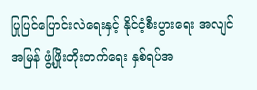ပြုပြင်ပြောင်းလဲရေးနှင့် နိုင်ငံ့စီးပွားရေး အလျင်အမြန် ဖွံ့ဖြိုးတိုးတက်ရေး နှစ်ရပ်အ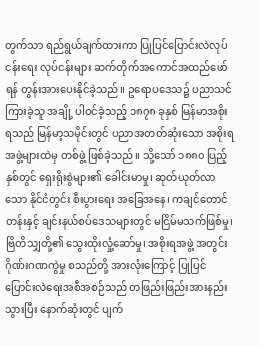တွက်သာ ရည်ရွယ်ချက်ထားကာ ပြုပြင်ပြောင်းလဲလုပ်ငန်းရေး လုပ်ငန်းများ ဆက်တိုက်အကောင်အထည်ဖော်ရန် တွန်းအားပေးနိုင်ခဲ့သည်။ ဥရောပဒေသ၌ ပညာသင်ကြားခဲ့သူ အချို့ ပါဝင်ခဲ့သည့် ၁၈၇၈ ခုနှစ် မြန်မာအစိုးရသည် မြန်မာ့သမိုင်းတွင် ပညာအတတ်ဆုံးသော အစိုးရအဖွဲ့များထဲမှ တစ်ဖွဲ့ ဖြစ်ခဲ့သည်။ သို့သော် ၁၈၈၀ ပြည့်နှစ်တွင် ရှေးရိုးစွဲများ၏ ခေါင်းမာမှု၊ ဆုတ်ယုတ်လာသော နိုင်ငံတွင်း စီးပွားရေး အခြေအနေ၊ ကချင်တောင်တန်းနှင့် ချင်းနယ်စပ်ဒေသများတွင် မငြိမ်မသက်ဖြစ်မှု၊ ဗြိတိသျှတို့၏ သွေးထိုးလှုံ့ဆော်မှု၊ အစိုးရအဖွဲ့ အတွင်း ဂိုဏ်းဂဏကွဲမှု စသည်တို့ အားလုံးကြောင့် ပြုပြင်ပြောင်းလဲရေးအစီအစဉ်သည် တဖြည်းဖြည်းအားနည်းသွားပြီး နောက်ဆုံးတွင် ပျက်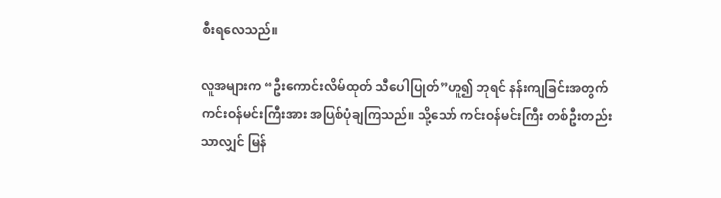စီးရလေသည်။

လူအများက “ဦးကောင်းလိမ်ထုတ် သီပေါပြုတ်”ဟူ၍ ဘုရင် နန်းကျခြင်းအတွက် ကင်းဝန်မင်းကြီးအား အပြစ်ပုံချကြသည်။ သို့သော် ကင်းဝန်မင်းကြီး တစ်ဦးတည်းသာလျှင် မြန်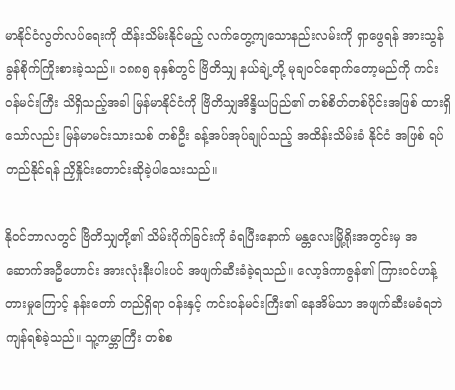မာနိုင်ငံလွတ်လပ်ရေးကို ထိန်းသိမ်းနိုင်မည့် လက်တွေ့ကျသောနည်းလမ်းကို ရှာဖွေရန် အားသွန်ခွန်စိုက်ကြိုးစားခဲ့သည်။ ၁၈၈၅ ခုနှစ်တွင် ဗြိတိသျှ နယ်ချဲ့တို့ မုချဝင်ရောက်တော့မည်ကို ကင်းဝန်မင်းကြီး သိရှိသည့်အခါ မြန်မာနိုင်ငံကို ဗြိတိသျှအိန္ဒိယပြည်၏ တစ်စိတ်တစ်ပိုင်းအဖြစ် ထားရှိသော်လည်း မြန်မာမင်းသားသစ် တစ်ဦး ခန့်အပ်အုပ်ချုပ်သည့် အထိန်းသိမ်းခံ နိုင်ငံ အဖြစ် ရပ်တည်နိုင်ရန် ညှိနှိုင်းတောင်းဆိုခဲ့ပါသေးသည်။

နိုဝင်ဘာလတွင် ဗြိတိသျှတို့၏ သိမ်းပိုက်ခြင်းကို ခံရပြီးနောက် မန္တလေးမြို့ရိုးအတွင်းမှ အဆောက်အဦဟောင်း အားလုံးနီးပါးပင် အဖျက်ဆီးခံခဲ့ရသည်။ လော့ဒ်ကာဇွန်၏ ကြားဝင်ဟန့်တားမှုကြောင့် နန်းတော် တည်ရှိရာ ဝန်းနှင့် ကင်းဝန်မင်းကြီး၏ နေအိမ်သာ အဖျက်ဆီးမခံရဘဲ ကျန်ရစ်ခဲ့သည်။ သူ့ကမ္ဘာကြီး တစ်စ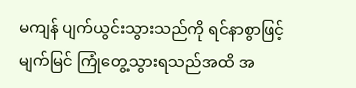မကျန် ပျက်ယွင်းသွားသည်ကို ရင်နာစွာဖြင့် မျက်မြင် ကြုံတွေ့သွားရသည်အထိ အ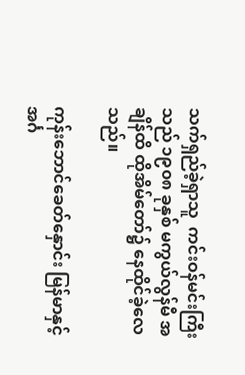သက်ရှည်ခဲ့ရှာသူ  ကင်းဝန်မင်းကြီးသည် ၁၉၀၈ ခုနှစ် မကွယ်လွန်မီ အချိန်ထိ ထိုအိမ်တော်၌ နေထိုင်ခဲ့လေသည်။

ကုန်းဘောင်ခေတ်နှောင်း မြန်မာနှင့် အင်္ဂ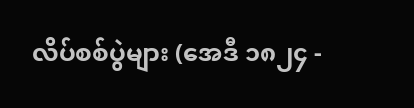လိပ်စစ်ပွဲများ (အေဒီ ၁၈၂၄ -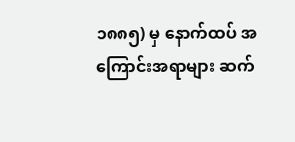၁၈၈၅) မှ နောက်ထပ် အကြောင်းအရာများ ဆက်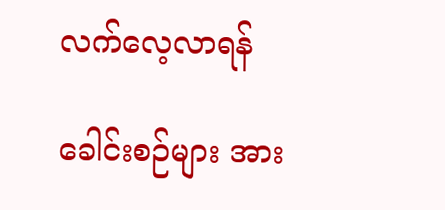လက်လေ့လာရန်

ခေါင်းစဉ်များ အား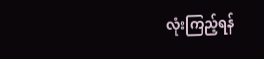လုံးကြည့်ရန်